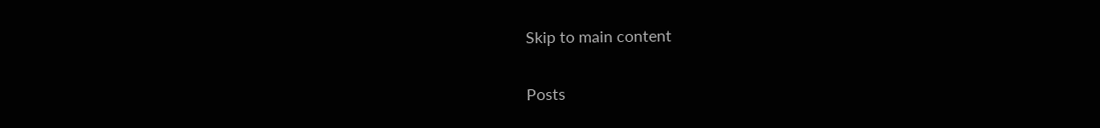Skip to main content

Posts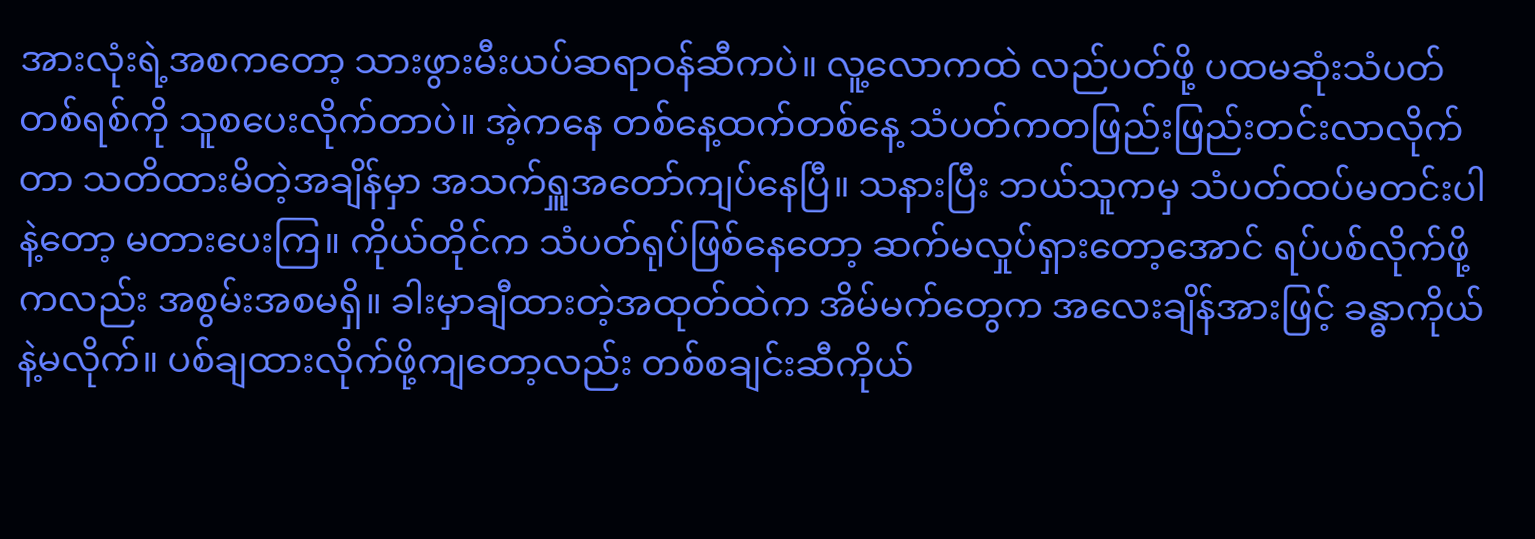အားလုံးရဲ့အစကတော့ သားဖွားမီးယပ်ဆရာဝန်ဆီကပဲ။ လူ့လောကထဲ လည်ပတ်ဖို့ ပထမဆုံးသံပတ်တစ်ရစ်ကို သူစပေးလိုက်တာပဲ။ အဲ့ကနေ တစ်နေ့ထက်တစ်နေ့ သံပတ်ကတဖြည်းဖြည်းတင်းလာလိုက်တာ သတိထားမိတဲ့အချိန်မှာ အသက်ရှူအတော်ကျပ်နေပြီ။ သနားပြီး ဘယ်သူကမှ သံပတ်ထပ်မတင်းပါနဲ့တော့ မတားပေးကြ။ ကိုယ်တိုင်က သံပတ်ရုပ်ဖြစ်နေတော့ ဆက်မလှုပ်ရှားတော့အောင် ရပ်ပစ်လိုက်ဖို့ကလည်း အစွမ်းအစမရှိ။ ခါးမှာချီထားတဲ့အထုတ်ထဲက အိမ်မက်တွေက အလေးချိန်အားဖြင့် ခန္ဓာကိုယ်နဲ့မလိုက်။ ပစ်ချထားလိုက်ဖို့ကျတော့လည်း တစ်စချင်းဆီကိုယ်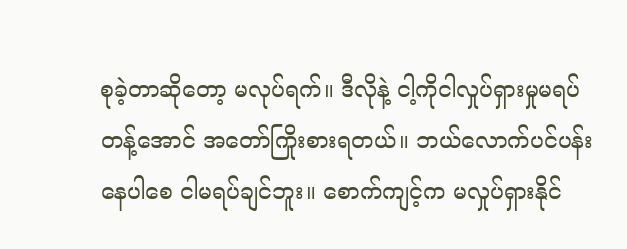စုခဲ့တာဆိုတော့ မလုပ်ရက်။ ဒီလိုနဲ့ ငါ့ကိုငါလှုပ်ရှားမှုမရပ်တန့်အောင် အတော်ကြိုးစားရတယ်။ ဘယ်လောက်ပင်ပန်းနေပါစေ ငါမရပ်ချင်ဘူး။ စောက်ကျင့်က မလှုပ်ရှားနိုင်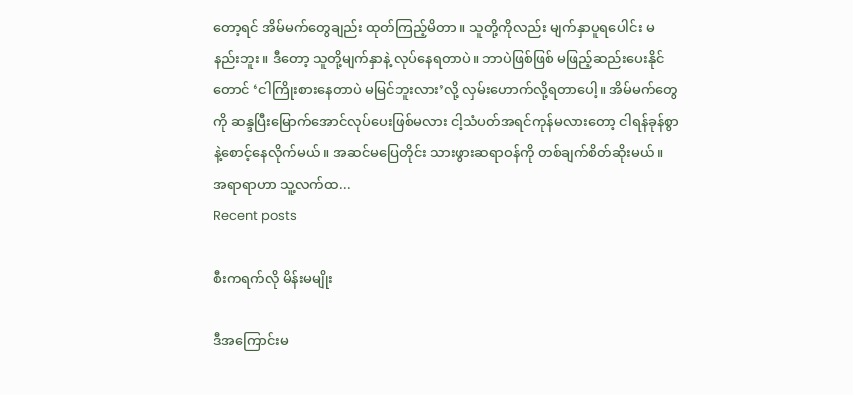တော့ရင် အိမ်မက်တွေချည်း ထုတ်ကြည့်မိတာ။ သူတို့ကိုလည်း မျက်နှာပူရပေါင်း မနည်းဘူး။ ဒီတော့ သူတို့မျက်နှာနဲ့ လုပ်နေရတာပဲ။ ဘာပဲဖြစ်ဖြစ် မဖြည့်ဆည်းပေးနိုင်တောင် ‘ငါကြိုးစားနေတာပဲ မမြင်ဘူးလား’လို့ လှမ်းဟောက်လို့ရတာပေါ့။ အိမ်မက်တွေကို ဆန္ဒပြီးမြောက်အောင်လုပ်ပေးဖြစ်မလား ငါ့သံပတ်အရင်ကုန်မလားတော့ ငါရန်ခုန်စွာနဲ့စောင့်နေလိုက်မယ်။ အဆင်မပြေတိုင်း သားဖွားဆရာဝန်ကို တစ်ချက်စိတ်ဆိုးမယ်။ အရာရာဟာ သူ့လက်ထ...
Recent posts

စီးကရက်လို မိန်းမမျိုး

ဒီအကြောင်းမ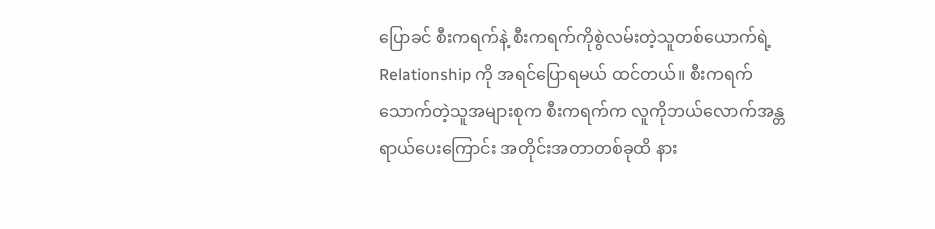ပြောခင် စီးကရက်နဲ့ စီးကရက်ကိုစွဲလမ်းတဲ့သူတစ်ယောက်ရဲ့ Relationship ကို အရင်ပြောရမယ် ထင်တယ်။ စီးကရက်သောက်တဲ့သူအများစုက စီးကရက်က လူကိုဘယ်လောက်အန္တရာယ်ပေးကြောင်း အတိုင်းအတာတစ်ခုထိ နား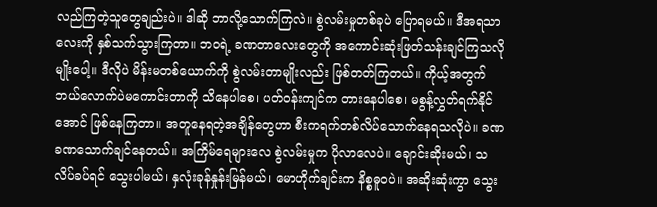လည်ကြတဲ့သူတွေချည်းပဲ။ ဒါဆို ဘာလို့သောက်ကြလဲ။ စွဲလမ်းမှုတစ်ခုပဲ ပြောရမယ်။ ဒီအရသာလေးကို နှစ်သက်သွားကြတာ။ ဘဝရဲ့ ခဏတာလေးတွေကို အကောင်းဆုံးဖြတ်သန်းချင်ကြသလိုမျိုးပေါ့။ ဒီလိုပဲ မိန်းမတစ်ယောက်ကို စွဲလမ်းတာမျိုးလည်း ဖြစ်တတ်ကြတယ်။ ကိုယ့်အတွက် ဘယ်လောက်ပဲမကောင်းတာကို သိနေပါစေ၊ ပတ်ဝန်းကျင်က တားနေပါစေ၊ မစွန့်လွှတ်ရက်နိုင်အောင် ဖြစ်နေကြတာ။ အတူနေရတဲ့အချိန်တွေဟာ စီးကရက်တစ်လိပ်သောက်နေရသလိုပဲ။ ခဏခဏသောက်ချင်နေတယ်။ အကြိမ်ရေများလေ စွဲလမ်းမှုက ပိုလာလေပဲ။ ချောင်းဆိုးမယ်၊ သလိပ်ခပ်ရင် သွေးပါမယ်၊ နှလုံးခုန်နှုန်းမြန်မယ်၊ မောဟိုက်ချင်းက နိစ္စဓူဝပဲ။ အဆိုးဆုံးကွာ သွေး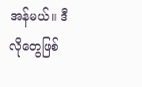အန်မယ်။ ဒီလိုတွေဖြစ်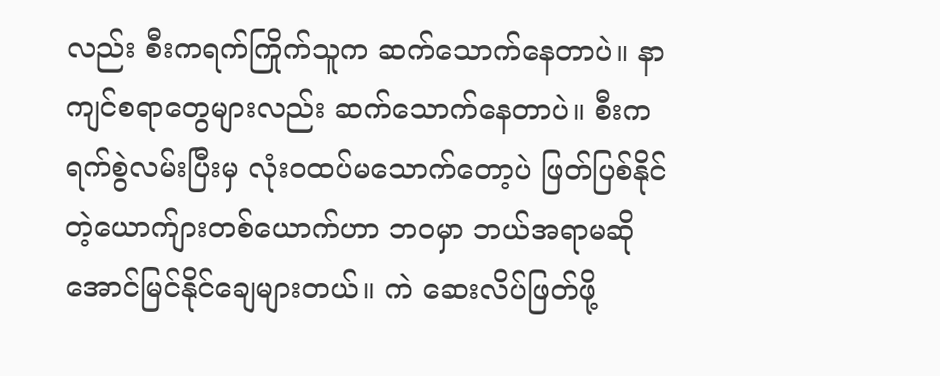လည်း စီးကရက်ကြိုက်သူက ဆက်သောက်နေတာပဲ။ နာကျင်စရာတွေများလည်း ဆက်သောက်နေတာပဲ။ စီးကရက်စွဲလမ်းပြီးမှ လုံးဝထပ်မသောက်တော့ပဲ ဖြတ်ပြစ်နိုင်တဲ့ယောက်ျားတစ်ယောက်ဟာ ဘဝမှာ ဘယ်အရာမဆိုအောင်မြင်နိုင်ချေများတယ်။ ကဲ ဆေးလိပ်ဖြတ်ဖို့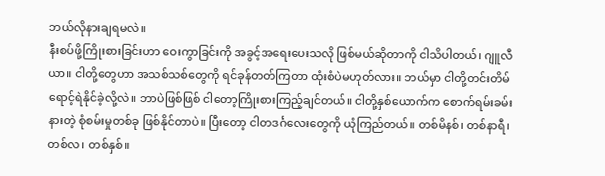ဘယ်လိုနားချရမလဲ။
နီးစပ်ဖို့ကြိုးစားခြင်းဟာ ဝေးကွာခြင်းကို အခွင့်အရေးပေးသလို ဖြစ်မယ်ဆိုတာကို ငါသိပါတယ်၊ ဂျူလီယာ။ ငါတို့တွေဟာ အသစ်သစ်တွေကို ရင်ခုန်တတ်ကြတာ ထုံးစံပဲမဟုတ်လား။ ဘယ်မှာ ငါတို့တင်းတိမ်ရောင့်ရဲနိုင်ခဲ့လို့လဲ။ ဘာပဲဖြစ်ဖြစ် ငါတော့ကြိုးစားကြည့်ချင်တယ်။ ငါတို့နှစ်ယောက်က စောက်ရမ်းခမ်းနားတဲ့ စုံစမ်းမှုတစ်ခု ဖြစ်နိုင်တာပဲ။ ပြီးတော့ ငါတဒင်္ဂလေးတွေကို ယုံကြည်တယ်။ တစ်မိနစ်၊ တစ်နာရီ၊ တစ်လ၊ တစ်နှစ်။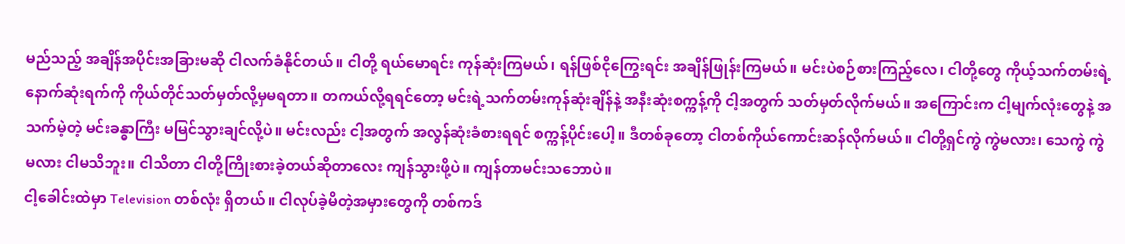မည်သည့် အချိန်အပိုင်းအခြားမဆို ငါလက်ခံနိုင်တယ်။ ငါတို့ ရယ်မောရင်း ကုန်ဆုံးကြမယ်၊ ရန်ဖြစ်ငိုကြွေးရင်း အချိန်ဖြုန်းကြမယ်။ မင်းပဲစဉ်စားကြည့်လေ၊ ငါတို့တွေ ကိုယ့်သက်တမ်းရဲ့နောက်ဆုံးရက်ကို ကိုယ်တိုင်သတ်မှတ်လို့မှမရတာ။ တကယ်လို့ရရင်တော့ မင်းရဲ့သက်တမ်းကုန်ဆုံးချိန်နဲ့ အနီးဆုံးစက္ကန့်ကို ငါ့အတွက် သတ်မှတ်လိုက်မယ်။ အကြောင်းက ငါ့မျက်လုံးတွေနဲ့ အသက်မဲ့တဲ့ မင်းခန္ဓာကြီး မမြင်သွားချင်လို့ပဲ။ မင်းလည်း ငါ့အတွက် အလွန်ဆုံးခံစားရရင် စက္ကန့်ပိုင်းပေါ့။ ဒီတစ်ခုတော့ ငါတစ်ကိုယ်ကောင်းဆန်လိုက်မယ်။ ငါတို့ရှင်ကွဲ ကွဲမလား၊ သေကွဲ ကွဲမလား ငါမသိဘူး။ ငါသိတာ ငါတို့ကြိုးစားခဲ့တယ်ဆိုတာလေး ကျန်သွားဖို့ပဲ။ ကျန်တာမင်းသဘောပဲ။
ငါ့ခေါင်းထဲမှာ Television တစ်လုံး ရှိတယ်။ ငါလုပ်ခဲ့မိတဲ့အမှားတွေကို တစ်ကဒ်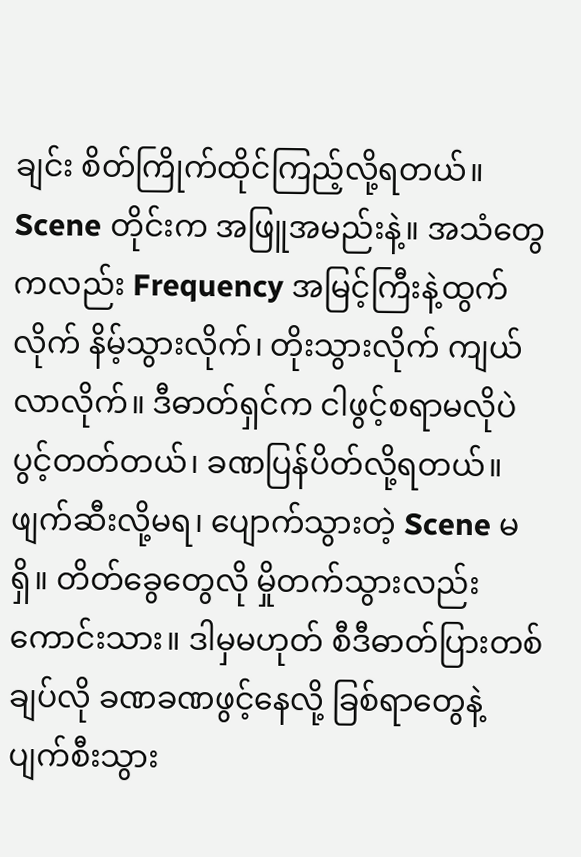ချင်း စိတ်ကြိုက်ထိုင်ကြည့်လို့ရတယ်။ Scene တိုင်းက အဖြူအမည်းနဲ့။ အသံတွေကလည်း Frequency အမြင့်ကြီးနဲ့ထွက်လိုက် နိမ့်သွားလိုက်၊ တိုးသွားလိုက် ကျယ်လာလိုက်။ ဒီဓာတ်ရှင်က ငါဖွင့်စရာမလိုပဲ ပွင့်တတ်တယ်၊ ခဏပြန်ပိတ်လို့ရတယ်။ ဖျက်ဆီးလို့မရ၊ ပျောက်သွားတဲ့ Scene မရှိ။ တိတ်ခွေတွေလို မှိုတက်သွားလည်း ကောင်းသား။ ဒါမှမဟုတ် စီဒီဓာတ်ပြားတစ်ချပ်လို ခဏခဏဖွင့်နေလို့ ခြစ်ရာတွေနဲ့ ပျက်စီးသွား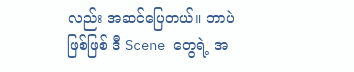လည်း အဆင်ပြေတယ်။ ဘာပဲဖြစ်ဖြစ် ဒီ Scene တွေရဲ့ အ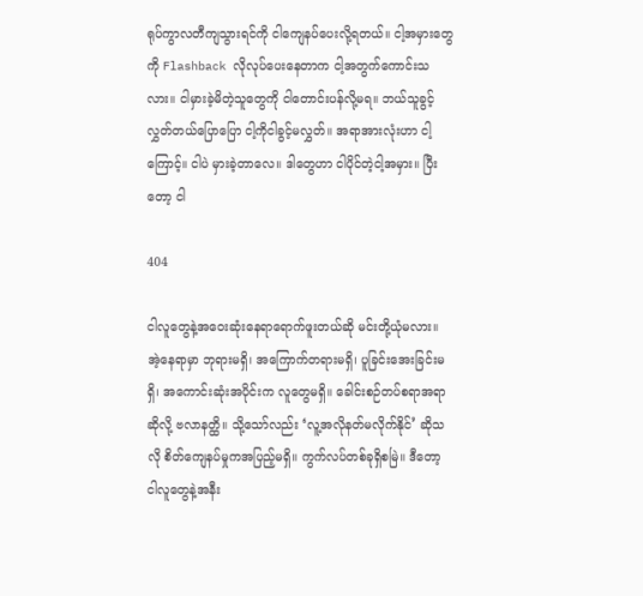ရုပ်ကွာလတီကျသွားရင်ကို ငါကျေနပ်ပေးလို့ရတယ်။ ငါ့အမှားတွေကို Flashback လိုလုပ်ပေးနေတာက ငါ့အတွက်ကောင်းသလား။ ငါမှားခဲ့မိတဲ့သူတွေကို ငါတောင်းပန်လို့မရ။ ဘယ်သူခွင့်လွှတ်တယ်ပြောပြော ငါ့ကိုငါခွင့်မလွှတ်။ အရာအားလုံးဟာ ငါ့ကြောင့်။ ငါပဲ မှားခဲ့တာလေ။ ဒါတွေဟာ ငါပိုင်တဲ့ငါ့အမှား။ ပြီးတော့ ငါ

404

ငါလူတွေနဲ့အဝေးဆုံးနေရာရောက်ဖူးတယ်ဆို မင်းတို့ယုံမလား။ အဲ့နေရာမှာ ဘုရားမရှိ၊ အကြောက်တရားမရှိ၊ ပူခြင်းအေးခြင်းမရှိ၊ အကောင်းဆုံးအပိုင်းက လူတွေမရှိ။ ခေါင်းစဉ်တပ်စရာအရာဆိုလို့ ဗလာနတ္ထိ။ သို့သော်လည်း ‘လူ့အလိုနတ်မလိုက်နိုင်’ ဆိုသလို စိတ်ကျေနပ်မှုကအပြည့်မရှိ။ ကွက်လပ်တစ်ခုရှိစမြဲ။ ဒီတော့ ငါလူတွေနဲ့အနီး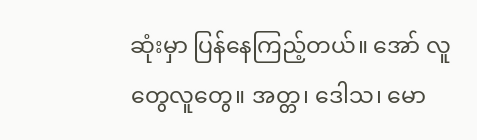ဆုံးမှာ ပြန်နေကြည့်တယ်။ အော် လူတွေလူတွေ။ အတ္တ၊ ဒေါသ၊ မော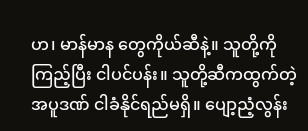ဟ၊ မာန်မာန တွေကိုယ်ဆီနဲ့။ သူတို့ကိုကြည့်ပြီး ငါပင်ပန်း။ သူတို့ဆီကထွက်တဲ့အပူဒဏ် ငါခံနိုင်ရည်မရှိ။ ပျော့ညံ့လွန်း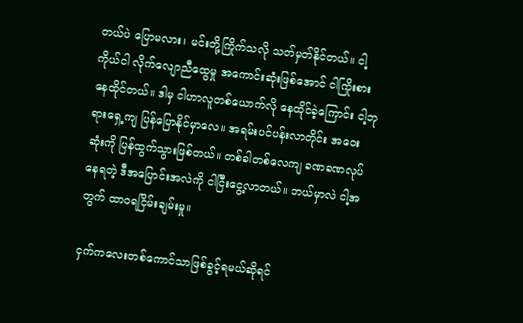တယ်ပဲ ပြောမလား၊ မင်းတို့ကြိုက်သလို သတ်မှတ်နိုင်တယ်။ ငါ့ကိုယ်ငါ လိုက်လျောညီထွေမှု အကောင်းဆုံးဖြစ်အောင် ငါကြိုးစားနေထိုင်တယ်။ ဒါမှ ငါဟာလူတစ်ယောက်လို နေထိုင်ခဲ့ကြောင်း ငါ့ဘုရားရှေ့ကျ ပြန်ပြောနိုင်မှာလေ။ အရမ်းပင်ပန်းလာတိုင်း အဝေးဆုံးကို ပြန်ထွက်သွားဖြစ်တယ်။ တစ်ခါတစ်လေကျ ခဏခဏလုပ်နေရတဲ့ ဒီအပြောင်းအလဲကို ငါငြီးငွေ့လာတယ်။ ဘယ်မှာလဲ ငါ့အတွက် ထာဝရငြိမ်းချမ်းမှု။

ငှက်ကလေးတစ်ကောင်သာဖြစ်ခွင့်ရမယ်ဆိုရင်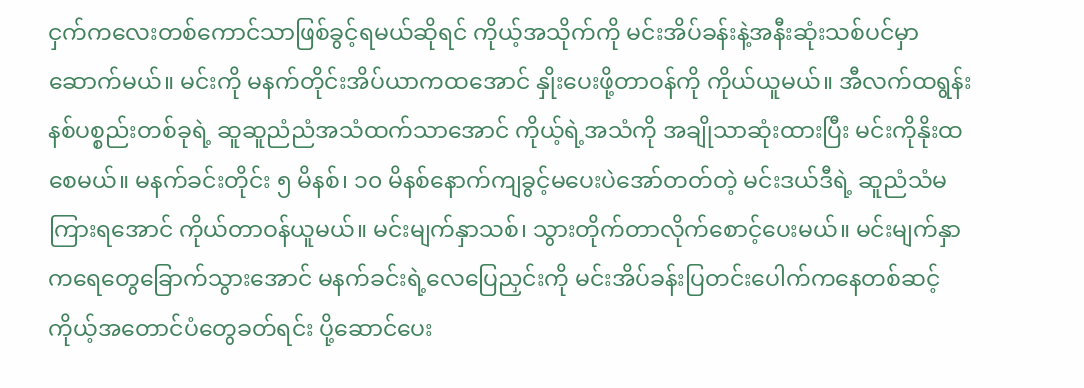ငှက်ကလေးတစ်ကောင်သာဖြစ်ခွင့်ရမယ်ဆိုရင် ကိုယ့်အသိုက်ကို မင်းအိပ်ခန်းနဲ့အနီးဆုံးသစ်ပင်မှာ ဆောက်မယ်။ မင်းကို မနက်တိုင်းအိပ်ယာကထအောင် နှိုးပေးဖို့တာဝန်ကို ကိုယ်ယူမယ်။ အီလက်ထရွန်းနစ်ပစ္စည်းတစ်ခုရဲ့ ဆူဆူညံညံအသံထက်သာအောင် ကိုယ့်ရဲ့အသံကို အချိုသာဆုံးထားပြီး မင်းကိုနိုးထစေမယ်။ မနက်ခင်းတိုင်း ၅ မိနစ်၊ ၁၀ မိနစ်နောက်ကျခွင့်မပေးပဲအော်တတ်တဲ့ မင်းဒယ်ဒီရဲ့ ဆူညံသံမကြားရအောင် ကိုယ်တာဝန်ယူမယ်။ မင်းမျက်နှာသစ်၊ သွားတိုက်တာလိုက်စောင့်ပေးမယ်။ မင်းမျက်နှာကရေတွေခြောက်သွားအောင် မနက်ခင်းရဲ့လေပြေညှင်းကို မင်းအိပ်ခန်းပြတင်းပေါက်ကနေတစ်ဆင့် ကိုယ့်အတောင်ပံတွေခတ်ရင်း ပို့ဆောင်ပေး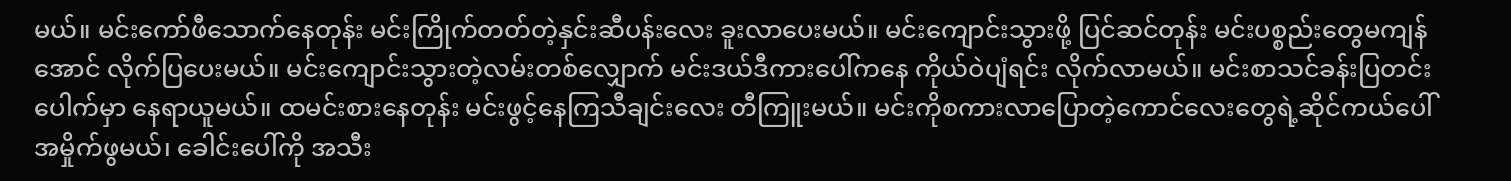မယ်။ မင်းကော်ဖီသောက်နေတုန်း မင်းကြိုက်တတ်တဲ့နှင်းဆီပန်းလေး ခူးလာပေးမယ်။ မင်းကျောင်းသွားဖို့ ပြင်ဆင်တုန်း မင်းပစ္စည်းတွေမကျန်အောင် လိုက်ပြပေးမယ်။ မင်းကျောင်းသွားတဲ့လမ်းတစ်လျှောက် မင်းဒယ်ဒီကားပေါ်ကနေ ကိုယ်ဝဲပျံရင်း လိုက်လာမယ်။ မင်းစာသင်ခန်းပြတင်းပေါက်မှာ နေရာယူမယ်။ ထမင်းစားနေတုန်း မင်းဖွင့်နေကြသီချင်းလေး တီကြူးမယ်။ မင်းကိုစကားလာပြောတဲ့ကောင်လေးတွေရဲ့ဆိုင်ကယ်ပေါ် အမှိုက်ဖွမယ်၊ ခေါင်းပေါ်ကို အသီး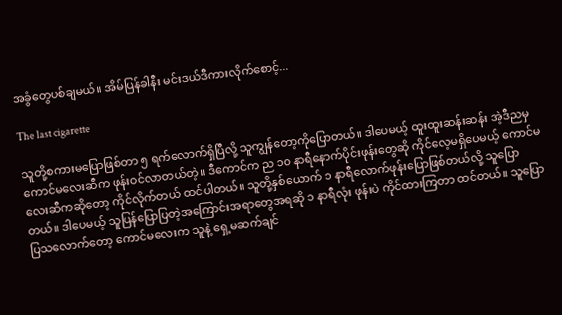အခွံတွေပစ်ချမယ်။ အိမ်ပြန်ခါနီး မင်းဒယ်ဒီကားလိုက်စောင့်...

The last cigarette

သူတို့စကားမပြောဖြစ်တာ ၅ ရက်လောက်ရှိပြီလို့ သူကျွန်တော့ကိုပြောတယ်။ ဒါပေမယ့် ထူးထူးဆန်းဆန်း အဲ့ဒီညမှ ကောင်မလေးဆီက ဖုန်းဝင်လာတယ်တဲ့။ ဒီကောင်က ည ၁၀ နာရီနောက်ပိုင်းဖုန်းတွေဆို ကိုင်လေ့မရှိပေမယ့် ကောင်မလေးဆီကဆိုတော့ ကိုင်လိုက်တယ် ထင်ပါတယ်။ သူတို့နှစ်ယောက် ၁ နာရီလောက်ဖုန်းပြောဖြစ်တယ်လို့ သူပြောတယ်။ ဒါပေမယ့် သူပြန်ပြောပြတဲ့အကြောင်းအရာတွေအရဆို ၁ နာရီလုံး ဖုန်းပဲ ကိုင်ထားကြတာ ထင်တယ်။ သူပြောပြသလောက်တော့ ကောင်မလေးက သူနဲ့ ရှေ့မဆက်ချင်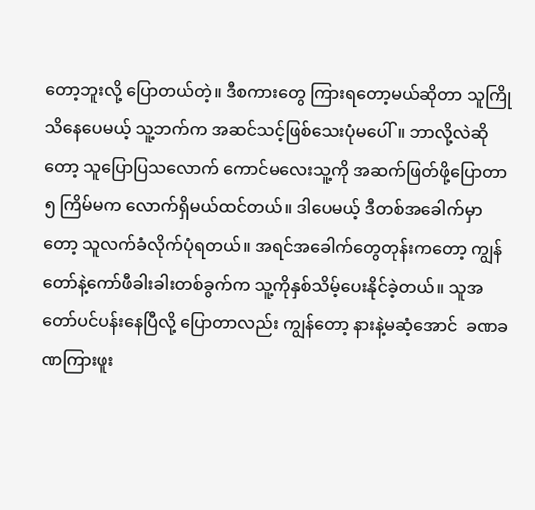တော့ဘူးလို့ ပြောတယ်တဲ့။ ဒီစကားတွေ ကြားရတော့မယ်ဆိုတာ သူကြိုသိနေပေမယ့် သူ့ဘက်က အဆင်သင့်ဖြစ်သေးပုံမပေါ်။ ဘာလို့လဲဆိုတော့ သူပြောပြသလောက် ကောင်မလေးသူ့ကို အဆက်ဖြတ်ဖို့ပြောတာ ၅ ကြိမ်မက လောက်ရှိမယ်ထင်တယ်။ ဒါပေမယ့် ဒီတစ်အခေါက်မှာတော့ သူလက်ခံလိုက်ပုံရတယ်။ အရင်အခေါက်တွေတုန်းကတော့ ကျွန်တော်နဲ့ကော်ဖီခါးခါးတစ်ခွက်က သူ့ကိုနှစ်သိမ့်ပေးနိုင်ခဲ့တယ်။ သူအတော်ပင်ပန်းနေပြီလို့ ပြောတာလည်း ကျွန်တော့ နားနဲ့မဆံ့အောင်  ခဏခဏကြားဖူး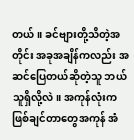တယ်။ ခင်ဗျားတို့သိတဲ့အတိုင်း အခုအချိန်ကလည်း အဆင်ပြေတယ်ဆိုတဲ့သူ ဘယ်သူရှိလို့လဲ။ အကုန်လုံးက ဖြစ်ချင်တာတွေအကုန် အံ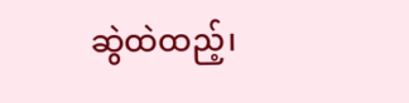ဆွဲထဲထည့်၊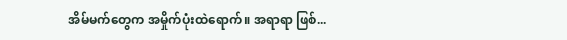အိမ်မက်တွေက အမှိုက်ပုံးထဲရောက်။ အရာရာ ဖြစ်...